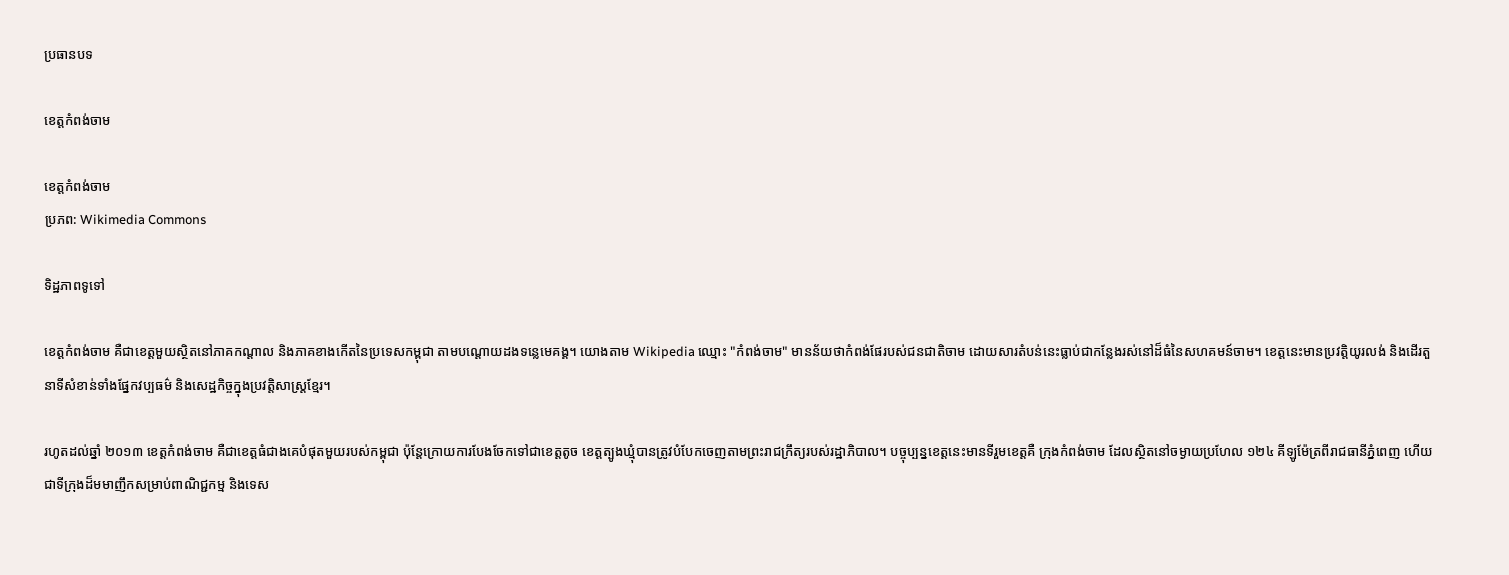ប្រធានបទ

ខេត្តកំពង់ចាម

ខេត្តកំពង់ចាម
ប្រភព: Wikimedia Commons

ទិដ្ឋភាពទូទៅ

ខេត្តកំពង់ចាម គឺជាខេត្តមួយស្ថិតនៅភាគកណ្ដាល និងភាគខាងកើតនៃប្រទេសកម្ពុជា តាមបណ្ដោយដងទន្លេមេគង្គ។ យោងតាម Wikipedia ឈ្មោះ "កំពង់ចាម" មានន័យថាកំពង់ផែរបស់ជនជាតិចាម ដោយសារតំបន់នេះធ្លាប់ជាកន្លែងរស់នៅដ៏ធំនៃសហគមន៍ចាម។ ខេត្តនេះមានប្រវត្តិយូរលង់ និងដើរតួនាទីសំខាន់ទាំងផ្នែកវប្បធម៌ និងសេដ្ឋកិច្ចក្នុងប្រវត្តិសាស្ត្រខ្មែរ។

រហូតដល់ឆ្នាំ ២០១៣ ខេត្តកំពង់ចាម គឺជាខេត្តធំជាងគេបំផុតមួយរបស់កម្ពុជា ប៉ុន្តែក្រោយការបែងចែកទៅជាខេត្តតូច ខេត្តត្បូងឃ្មុំបានត្រូវបំបែកចេញតាមព្រះរាជក្រឹត្យរបស់រដ្ឋាភិបាល។ បច្ចុប្បន្នខេត្តនេះមានទីរួមខេត្តគឺ ក្រុងកំពង់ចាម ដែលស្ថិតនៅចម្ងាយប្រហែល ១២៤ គីឡូម៉ែត្រពីរាជធានីភ្នំពេញ ហើយជាទីក្រុងដ៏មមាញឹកសម្រាប់ពាណិជ្ជកម្ម និងទេស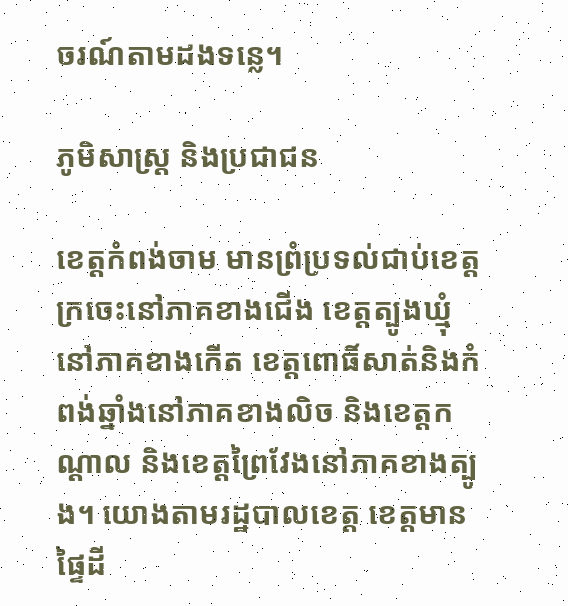ចរណ៍តាមដងទន្លេ។

ភូមិសាស្ត្រ និងប្រជាជន

ខេត្តកំពង់ចាម មានព្រំប្រទល់ជាប់ខេត្តក្រចេះនៅភាគខាងជើង ខេត្តត្បូងឃ្មុំនៅភាគខាងកើត ខេត្តពោធិ៍សាត់និងកំពង់ឆ្នាំងនៅភាគខាងលិច និងខេត្តកណ្ដាល និងខេត្តព្រៃវែងនៅភាគខាងត្បូង។ យោងតាមរដ្ឋបាលខេត្ត ខេត្តមានផ្ទៃដី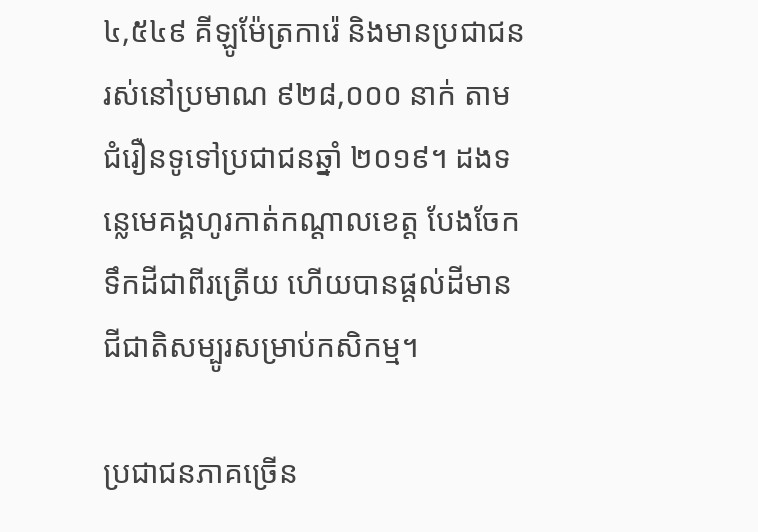៤,៥៤៩ គីឡូម៉ែត្រការ៉េ និងមានប្រជាជនរស់នៅប្រមាណ ៩២៨,០០០ នាក់ តាមជំរឿនទូទៅប្រជាជនឆ្នាំ ២០១៩។ ដងទន្លេមេគង្គហូរកាត់កណ្ដាលខេត្ត បែងចែកទឹកដីជាពីរត្រើយ ហើយបានផ្ដល់ដីមានជីជាតិសម្បូរសម្រាប់កសិកម្ម។

ប្រជាជនភាគច្រើន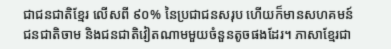ជាជនជាតិខ្មែរ លើសពី ៩០% នៃប្រជាជនសរុប ហើយក៏មានសហគមន៍ជនជាតិចាម និងជនជាតិវៀតណាមមួយចំនួនតូចផងដែរ។ ភាសាខ្មែរជា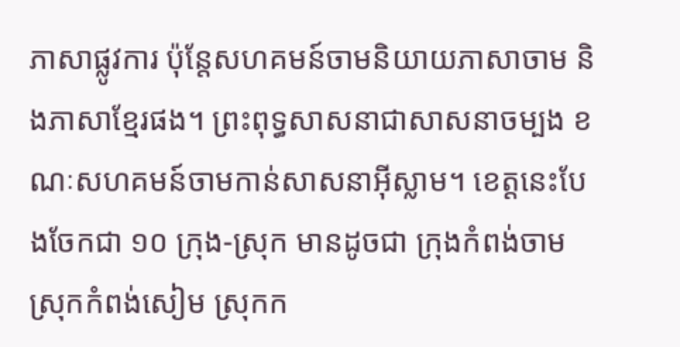ភាសាផ្លូវការ ប៉ុន្តែសហគមន៍ចាមនិយាយភាសាចាម និងភាសាខ្មែរផង។ ព្រះពុទ្ធសាសនាជាសាសនាចម្បង ខណៈសហគមន៍ចាមកាន់សាសនាអ៊ីស្លាម។ ខេត្តនេះបែងចែកជា ១០ ក្រុង-ស្រុក មានដូចជា ក្រុងកំពង់ចាម ស្រុកកំពង់សៀម ស្រុកក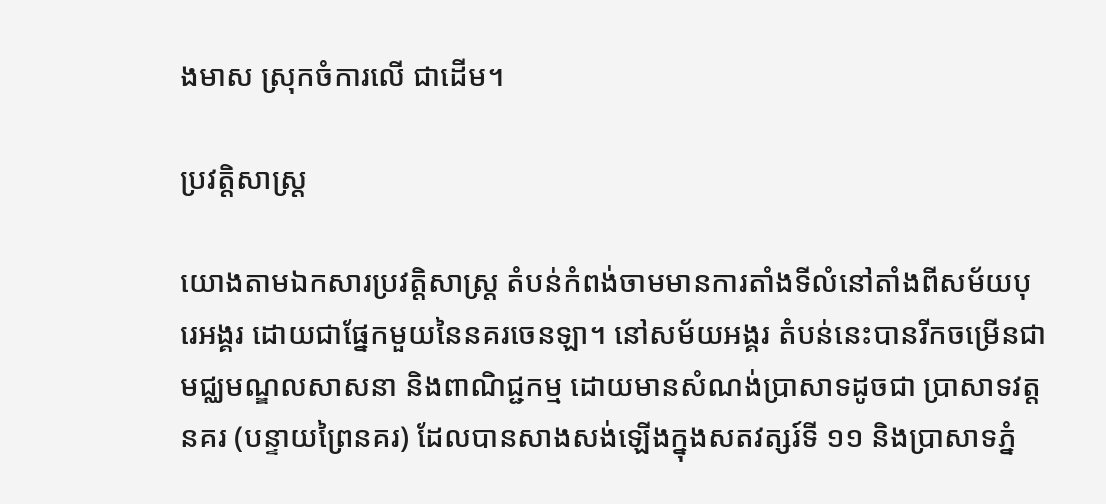ងមាស ស្រុកចំការលើ ជាដើម។

ប្រវត្តិសាស្ត្រ

យោងតាមឯកសារប្រវត្តិសាស្ត្រ តំបន់កំពង់ចាមមានការតាំងទីលំនៅតាំងពីសម័យបុរេអង្គរ ដោយជាផ្នែកមួយនៃនគរចេនឡា។ នៅសម័យអង្គរ តំបន់នេះបានរីកចម្រើនជាមជ្ឈមណ្ឌលសាសនា និងពាណិជ្ជកម្ម ដោយមានសំណង់ប្រាសាទដូចជា ប្រាសាទវត្តនគរ (បន្ទាយព្រៃនគរ) ដែលបានសាងសង់ឡើងក្នុងសតវត្សរ៍ទី ១១ និងប្រាសាទភ្នំ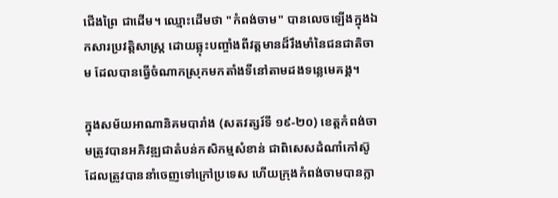ជើងព្រៃ ជាដើម។ ឈ្មោះដើមថា "កំពង់ចាម" បានលេចឡើងក្នុងឯកសារប្រវត្តិសាស្ត្រ ដោយឆ្លុះបញ្ចាំងពីវត្តមានដ៏រឹងមាំនៃជនជាតិចាម ដែលបានធ្វើចំណាកស្រុកមកតាំងទីនៅតាមដងទន្លេមេគង្គ។

ក្នុងសម័យអាណានិគមបារាំង (សតវត្សរ៍ទី ១៩-២០) ខេត្តកំពង់ចាមត្រូវបានអភិវឌ្ឍជាតំបន់កសិកម្មសំខាន់ ជាពិសេសដំណាំកៅស៊ូ ដែលត្រូវបាននាំចេញទៅក្រៅប្រទេស ហើយក្រុងកំពង់ចាមបានក្លា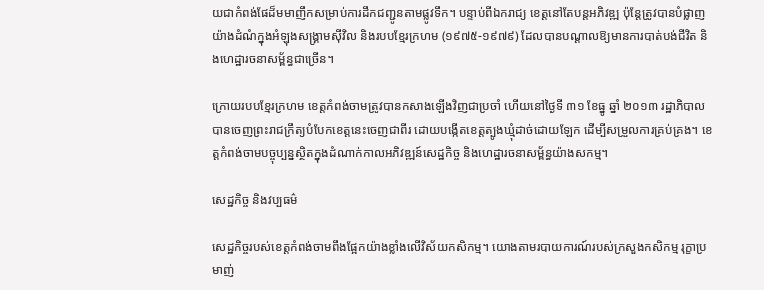យជាកំពង់ផែដ៏មមាញឹកសម្រាប់ការដឹកជញ្ជូនតាមផ្លូវទឹក។ បន្ទាប់ពីឯករាជ្យ ខេត្តនៅតែបន្តអភិវឌ្ឍ ប៉ុន្តែត្រូវបានបំផ្លាញយ៉ាងដំណំក្នុងអំឡុងសង្គ្រាមស៊ីវិល និងរបបខ្មែរក្រហម (១៩៧៥-១៩៧៩) ដែលបានបណ្ដាលឱ្យមានការបាត់បង់ជីវិត និងហេដ្ឋារចនាសម្ព័ន្ធជាច្រើន។

ក្រោយរបបខ្មែរក្រហម ខេត្តកំពង់ចាមត្រូវបានកសាងឡើងវិញជាប្រចាំ ហើយនៅថ្ងៃទី ៣១ ខែធ្នូ ឆ្នាំ ២០១៣ រដ្ឋាភិបាលបានចេញព្រះរាជក្រឹត្យបំបែកខេត្តនេះចេញជាពីរ ដោយបង្កើតខេត្តត្បូងឃ្មុំដាច់ដោយឡែក ដើម្បីសម្រួលការគ្រប់គ្រង។ ខេត្តកំពង់ចាមបច្ចុប្បន្នស្ថិតក្នុងដំណាក់កាលអភិវឌ្ឍន៍សេដ្ឋកិច្ច និងហេដ្ឋារចនាសម្ព័ន្ធយ៉ាងសកម្ម។

សេដ្ឋកិច្ច និងវប្បធម៌

សេដ្ឋកិច្ចរបស់ខេត្តកំពង់ចាមពឹងផ្អែកយ៉ាងខ្លាំងលើវិស័យកសិកម្ម។ យោងតាមរបាយការណ៍របស់ក្រសួងកសិកម្ម រុក្ខាប្រមាញ់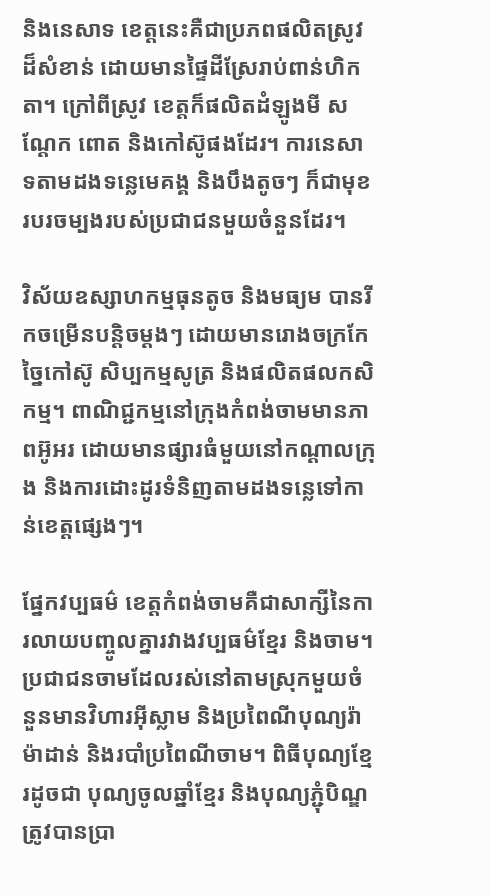និងនេសាទ ខេត្តនេះគឺជាប្រភពផលិតស្រូវដ៏សំខាន់ ដោយមានផ្ទៃដីស្រែរាប់ពាន់ហិកតា។ ក្រៅពីស្រូវ ខេត្តក៏ផលិតដំឡូងមី សណ្ដែក ពោត និងកៅស៊ូផងដែរ។ ការនេសាទតាមដងទន្លេមេគង្គ និងបឹងតូចៗ ក៏ជាមុខរបរចម្បងរបស់ប្រជាជនមួយចំនួនដែរ។

វិស័យឧស្សាហកម្មធុនតូច និងមធ្យម បានរីកចម្រើនបន្តិចម្ដងៗ ដោយមានរោងចក្រកែច្នៃកៅស៊ូ សិប្បកម្មសូត្រ និងផលិតផលកសិកម្ម។ ពាណិជ្ជកម្មនៅក្រុងកំពង់ចាមមានភាពអ៊ូអរ ដោយមានផ្សារធំមួយនៅកណ្ដាលក្រុង និងការដោះដូរទំនិញតាមដងទន្លេទៅកាន់ខេត្តផ្សេងៗ។

ផ្នែកវប្បធម៌ ខេត្តកំពង់ចាមគឺជាសាក្សីនៃការលាយបញ្ចូលគ្នារវាងវប្បធម៌ខ្មែរ និងចាម។ ប្រជាជនចាមដែលរស់នៅតាមស្រុកមួយចំនួនមានវិហារអ៊ីស្លាម និងប្រពៃណីបុណ្យរ៉ាម៉ាដាន់ និងរបាំប្រពៃណីចាម។ ពិធីបុណ្យខ្មែរដូចជា បុណ្យចូលឆ្នាំខ្មែរ និងបុណ្យភ្ជុំបិណ្ឌ ត្រូវបានប្រា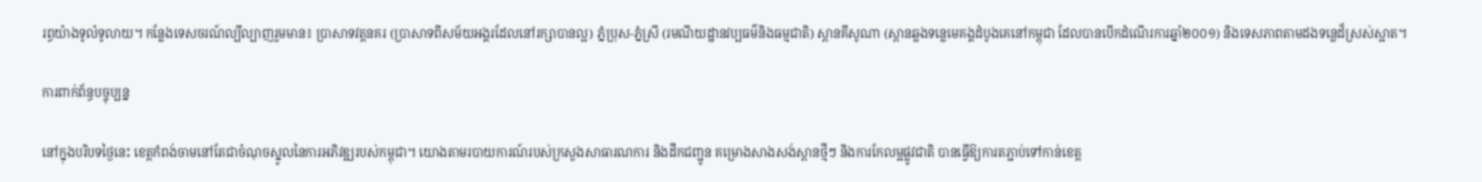រព្ធយ៉ាងទូលំទូលាយ។ កន្លែងទេសចរណ៍ល្បីល្បាញរួមមាន៖ ប្រាសាទវត្តនគរ (ប្រាសាទពីសម័យអង្គរដែលនៅរក្សាបានល្អ) ភ្នំប្រុស-ភ្នំស្រី (រមណីយដ្ឋានវប្បធម៌និងធម្មជាតិ) ស្ពានគីសូណា (ស្ពានឆ្លងទន្លេមេគង្គដំបូងគេនៅកម្ពុជា ដែលបានបើកដំណើរការឆ្នាំ២០០១) និងទេសភាពតាមដងទន្លេដ៏ស្រស់ស្អាត។

ការពាក់ព័ន្ធបច្ចុប្បន្ន

នៅក្នុងបរិបទថ្ងៃនេះ ខេត្តកំពង់ចាមនៅតែជាចំណុចស្នូលនៃការអភិវឌ្ឍរបស់កម្ពុជា។ យោងតាមរបាយការណ៍របស់ក្រសួងសាធារណការ និងដឹកជញ្ជូន គម្រោងសាងសង់ស្ពានថ្មីៗ និងការកែលម្អផ្លូវជាតិ បានធ្វើឱ្យការតភ្ជាប់ទៅកាន់ខេត្ត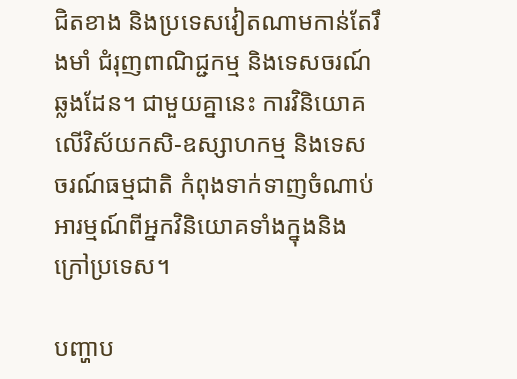ជិតខាង និងប្រទេសវៀតណាមកាន់តែរឹងមាំ ជំរុញពាណិជ្ជកម្ម និងទេសចរណ៍ឆ្លងដែន។ ជាមួយគ្នានេះ ការវិនិយោគលើវិស័យកសិ-ឧស្សាហកម្ម និងទេសចរណ៍ធម្មជាតិ កំពុងទាក់ទាញចំណាប់អារម្មណ៍ពីអ្នកវិនិយោគទាំងក្នុងនិងក្រៅប្រទេស។

បញ្ហាប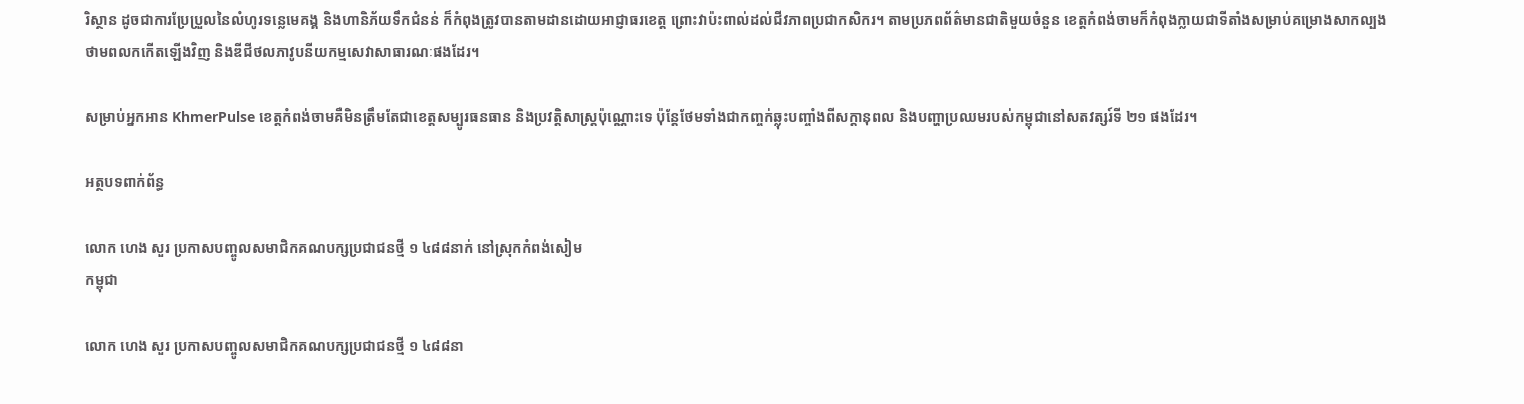រិស្ថាន ដូចជាការប្រែប្រួលនៃលំហូរទន្លេមេគង្គ និងហានិភ័យទឹកជំនន់ ក៏កំពុងត្រូវបានតាមដានដោយអាជ្ញាធរខេត្ត ព្រោះវាប៉ះពាល់ដល់ជីវភាពប្រជាកសិករ។ តាមប្រភពព័ត៌មានជាតិមួយចំនួន ខេត្តកំពង់ចាមក៏កំពុងក្លាយជាទីតាំងសម្រាប់គម្រោងសាកល្បងថាមពលកកើតឡើងវិញ និងឌីជីថលភាវូបនីយកម្មសេវាសាធារណៈផងដែរ។

សម្រាប់អ្នកអាន KhmerPulse ខេត្តកំពង់ចាមគឺមិនត្រឹមតែជាខេត្តសម្បូរធនធាន និងប្រវត្តិសាស្ត្រប៉ុណ្ណោះទេ ប៉ុន្តែថែមទាំងជាកញ្ចក់ឆ្លុះបញ្ចាំងពីសក្ដានុពល និងបញ្ហាប្រឈមរបស់កម្ពុជានៅសតវត្សរ៍ទី ២១ ផងដែរ។

អត្ថបទពាក់ព័ន្ធ

លោក ហេង សួរ ប្រកាសបញ្ចូលសមាជិកគណបក្សប្រជាជនថ្មី ១ ៤៨៨នាក់ នៅស្រុកកំពង់សៀម
កម្ពុជា

លោក ហេង សួរ ប្រកាសបញ្ចូលសមាជិកគណបក្សប្រជាជនថ្មី ១ ៤៨៨នា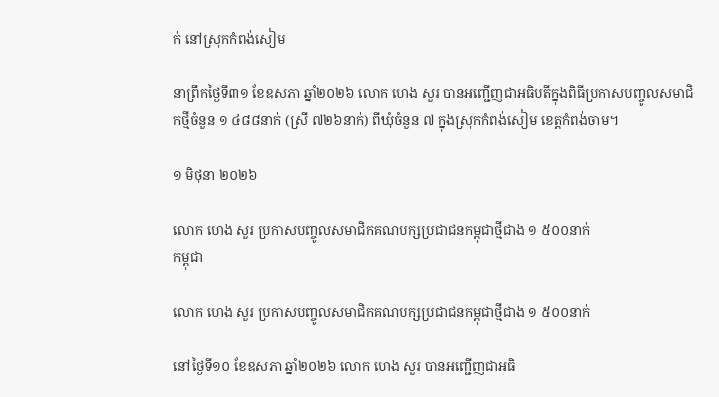ក់ នៅស្រុកកំពង់សៀម

នាព្រឹកថ្ងៃទី៣១ ខែឧសភា ឆ្នាំ២០២៦ លោក ហេង សួរ បានអញ្ជើញជាអធិបតីក្នុងពិធីប្រកាសបញ្ចូលសមាជិកថ្មីចំនួន ១ ៤៨៨នាក់ (ស្រី ៧២៦នាក់) ពីឃុំចំនួន ៧ ក្នុងស្រុកកំពង់សៀម ខេត្តកំពង់ចាម។

១ មិថុនា ២០២៦

លោក ហេង សួរ ប្រកាសបញ្ចូលសមាជិកគណបក្សប្រជាជនកម្ពុជាថ្មីជាង ១ ៥០០នាក់
កម្ពុជា

លោក ហេង សួរ ប្រកាសបញ្ចូលសមាជិកគណបក្សប្រជាជនកម្ពុជាថ្មីជាង ១ ៥០០នាក់

នៅថ្ងៃទី១០ ខែឧសភា ឆ្នាំ២០២៦ លោក ហេង សួរ បានអញ្ជើញជាអធិ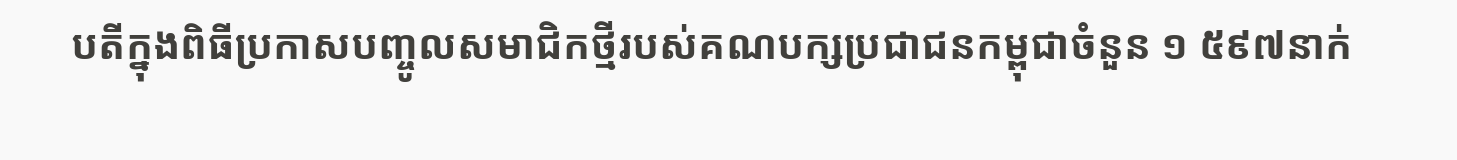បតីក្នុងពិធីប្រកាសបញ្ចូលសមាជិកថ្មីរបស់គណបក្សប្រជាជនកម្ពុជាចំនួន ១ ៥៩៧នាក់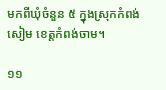មកពីឃុំចំនួន ៥ ក្នុងស្រុកកំពង់សៀម ខេត្តកំពង់ចាម។

១១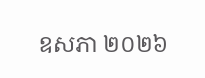ឧសភា ២០២៦